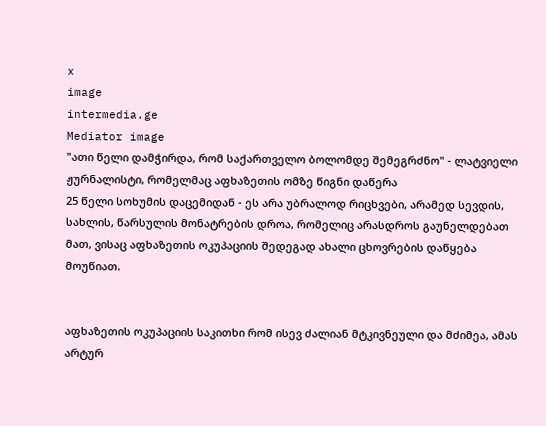x
image
intermedia.ge
Mediator image
"ათი წელი დამჭირდა, რომ საქართველო ბოლომდე შემეგრძნო" - ლატვიელი ჟურნალისტი, რომელმაც აფხაზეთის ომზე წიგნი დაწერა
25 წელი სოხუმის დაცემიდან - ეს არა უბრალოდ რიცხვები, არამედ სევდის, სახლის, წარსულის მონატრების დროა, რომელიც არასდროს გაუნელდებათ მათ, ვისაც აფხაზეთის ოკუპაციის შედეგად ახალი ცხოვრების დაწყება მოუწიათ.


აფხაზეთის ოკუპაციის საკითხი რომ ისევ ძალიან მტკივნეული და მძიმეა, ამას არტურ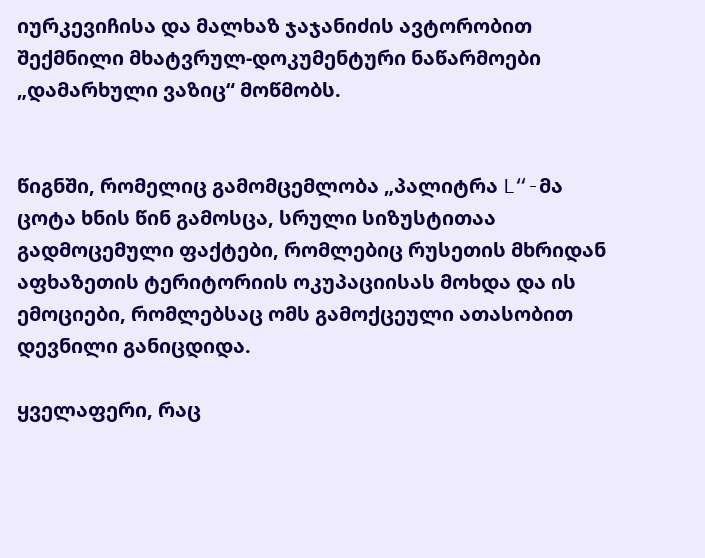იურკევიჩისა და მალხაზ ჯაჯანიძის ავტორობით შექმნილი მხატვრულ-დოკუმენტური ნაწარმოები „დამარხული ვაზიც“ მოწმობს.


წიგნში, რომელიც გამომცემლობა „პალიტრა L“-მა ცოტა ხნის წინ გამოსცა, სრული სიზუსტითაა გადმოცემული ფაქტები, რომლებიც რუსეთის მხრიდან აფხაზეთის ტერიტორიის ოკუპაციისას მოხდა და ის ემოციები, რომლებსაც ომს გამოქცეული ათასობით დევნილი განიცდიდა.

ყველაფერი, რაც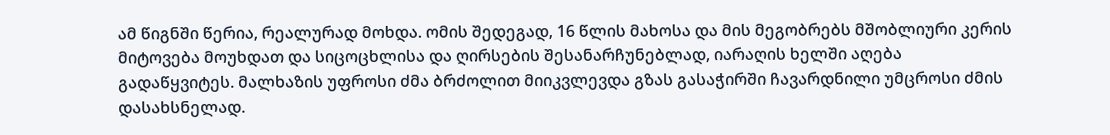ამ წიგნში წერია, რეალურად მოხდა. ომის შედეგად, 16 წლის მახოსა და მის მეგობრებს მშობლიური კერის მიტოვება მოუხდათ და სიცოცხლისა და ღირსების შესანარჩუნებლად, იარაღის ხელში აღება გადაწყვიტეს. მალხაზის უფროსი ძმა ბრძოლით მიიკვლევდა გზას გასაჭირში ჩავარდნილი უმცროსი ძმის დასახსნელად.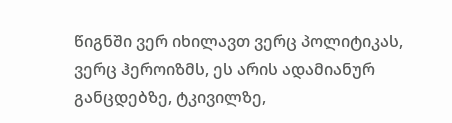წიგნში ვერ იხილავთ ვერც პოლიტიკას, ვერც ჰეროიზმს, ეს არის ადამიანურ განცდებზე, ტკივილზე,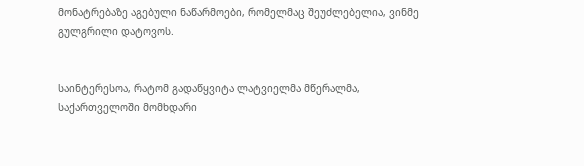მონატრებაზე აგებული ნაწარმოები, რომელმაც შეუძლებელია, ვინმე გულგრილი დატოვოს.


საინტერესოა, რატომ გადაწყვიტა ლატვიელმა მწერალმა, საქართველოში მომხდარი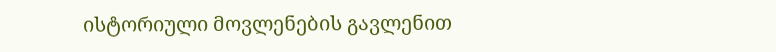ისტორიული მოვლენების გავლენით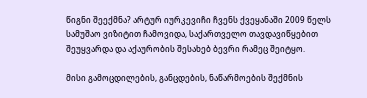წიგნი შეექმნა? არტურ იურკევიჩი ჩვენს ქვეყანაში 2009 წელს სამუშაო ვიზიტით ჩამოვიდა, საქართველო თავდავიწყებით შეუყვარდა და აქაურობის შესახებ ბევრი რამეც შეიტყო.

მისი გამოცდილების, განცდების, ნაწარმოების შექმნის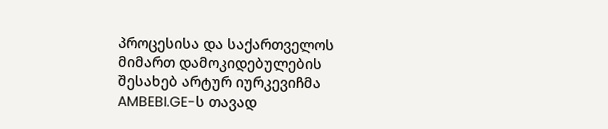პროცესისა და საქართველოს მიმართ დამოკიდებულების შესახებ არტურ იურკევიჩმა AMBEBI.GE-ს თავად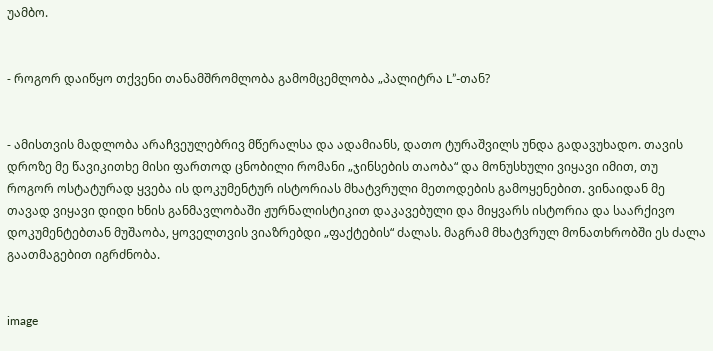უამბო.


- როგორ დაიწყო თქვენი თანამშრომლობა გამომცემლობა „პალიტრა L”-თან?


- ამისთვის მადლობა არაჩვეულებრივ მწერალსა და ადამიანს, დათო ტურაშვილს უნდა გადავუხადო. თავის დროზე მე წავიკითხე მისი ფართოდ ცნობილი რომანი „ჯინსების თაობა“ და მონუსხული ვიყავი იმით, თუ როგორ ოსტატურად ყვება ის დოკუმენტურ ისტორიას მხატვრული მეთოდების გამოყენებით. ვინაიდან მე თავად ვიყავი დიდი ხნის განმავლობაში ჟურნალისტიკით დაკავებული და მიყვარს ისტორია და საარქივო დოკუმენტებთან მუშაობა, ყოველთვის ვიაზრებდი „ფაქტების“ ძალას. მაგრამ მხატვრულ მონათხრობში ეს ძალა გაათმაგებით იგრძნობა.


image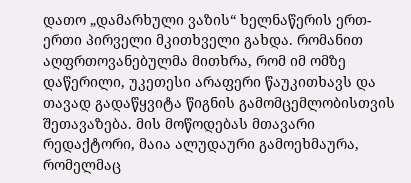დათო „დამარხული ვაზის“ ხელნაწერის ერთ-ერთი პირველი მკითხველი გახდა. რომანით აღფრთოვანებულმა მითხრა, რომ იმ ომზე დაწერილი, უკეთესი არაფერი წაუკითხავს და თავად გადაწყვიტა წიგნის გამომცემლობისთვის შეთავაზება. მის მოწოდებას მთავარი რედაქტორი, მაია ალუდაური გამოეხმაურა, რომელმაც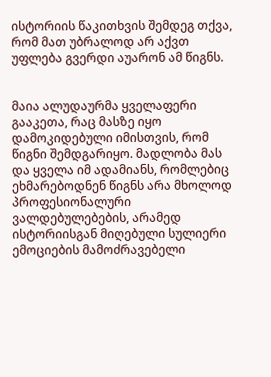ისტორიის წაკითხვის შემდეგ თქვა, რომ მათ უბრალოდ არ აქვთ უფლება გვერდი აუარონ ამ წიგნს.


მაია ალუდაურმა ყველაფერი გააკეთა, რაც მასზე იყო დამოკიდებული იმისთვის, რომ წიგნი შემდგარიყო. მადლობა მას და ყველა იმ ადამიანს, რომლებიც ეხმარებოდნენ წიგნს არა მხოლოდ პროფესიონალური ვალდებულებების, არამედ ისტორიისგან მიღებული სულიერი ემოციების მამოძრავებელი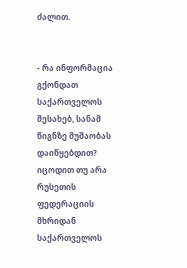ძალით.


- რა ინფორმაცია გქონდათ საქართველოს შესახებ, სანამ წიგნზე მუშაობას დაიწყებდით? იცოდით თუ არა რუსეთის ფედერაციის მხრიდან საქართველოს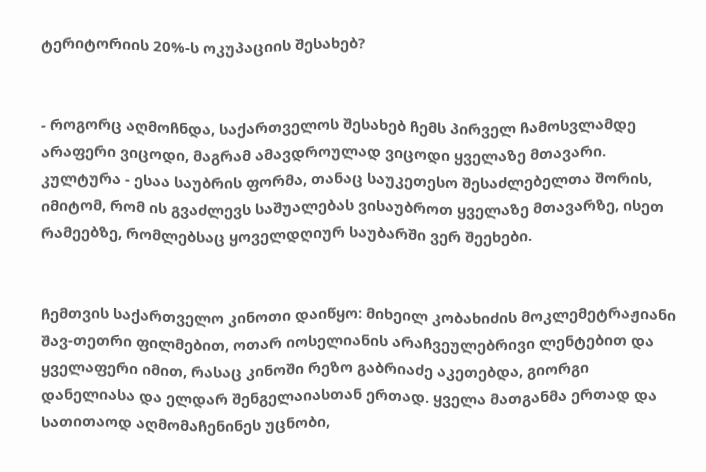ტერიტორიის 20%-ს ოკუპაციის შესახებ?


- როგორც აღმოჩნდა, საქართველოს შესახებ ჩემს პირველ ჩამოსვლამდე არაფერი ვიცოდი, მაგრამ ამავდროულად ვიცოდი ყველაზე მთავარი. კულტურა - ესაა საუბრის ფორმა, თანაც საუკეთესო შესაძლებელთა შორის, იმიტომ, რომ ის გვაძლევს საშუალებას ვისაუბროთ ყველაზე მთავარზე, ისეთ რამეებზე, რომლებსაც ყოველდღიურ საუბარში ვერ შეეხები.


ჩემთვის საქართველო კინოთი დაიწყო: მიხეილ კობახიძის მოკლემეტრაჟიანი შავ-თეთრი ფილმებით, ოთარ იოსელიანის არაჩვეულებრივი ლენტებით და ყველაფერი იმით, რასაც კინოში რეზო გაბრიაძე აკეთებდა, გიორგი დანელიასა და ელდარ შენგელაიასთან ერთად. ყველა მათგანმა ერთად და სათითაოდ აღმომაჩენინეს უცნობი,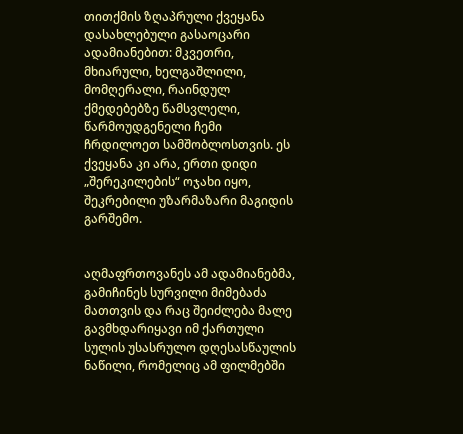თითქმის ზღაპრული ქვეყანა დასახლებული გასაოცარი ადამიანებით: მკვეთრი, მხიარული, ხელგაშლილი, მომღერალი, რაინდულ ქმედებებზე წამსვლელი, წარმოუდგენელი ჩემი ჩრდილოეთ სამშობლოსთვის. ეს ქვეყანა კი არა, ერთი დიდი „შერეკილების“ ოჯახი იყო, შეკრებილი უზარმაზარი მაგიდის გარშემო.


აღმაფრთოვანეს ამ ადამიანებმა, გამიჩინეს სურვილი მიმებაძა მათთვის და რაც შეიძლება მალე გავმხდარიყავი იმ ქართული სულის უსასრულო დღესასწაულის ნაწილი, რომელიც ამ ფილმებში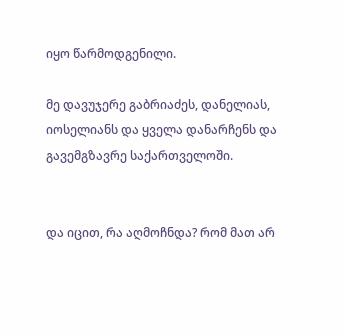იყო წარმოდგენილი.

მე დავუჯერე გაბრიაძეს, დანელიას, იოსელიანს და ყველა დანარჩენს და გავემგზავრე საქართველოში.


და იცით, რა აღმოჩნდა? რომ მათ არ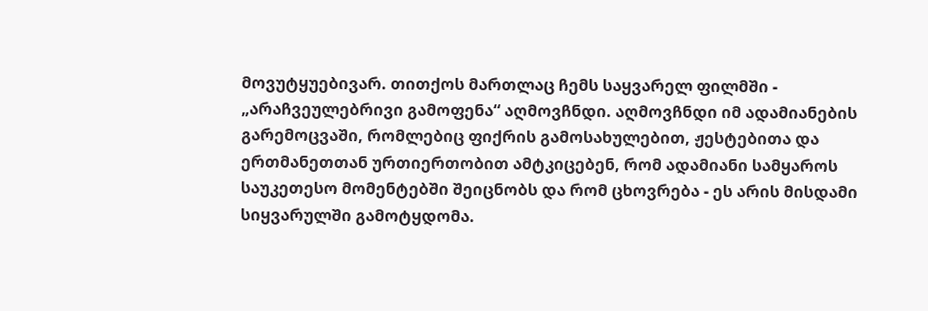მოვუტყუებივარ. თითქოს მართლაც ჩემს საყვარელ ფილმში - „არაჩვეულებრივი გამოფენა“ აღმოვჩნდი. აღმოვჩნდი იმ ადამიანების გარემოცვაში, რომლებიც ფიქრის გამოსახულებით, ჟესტებითა და ერთმანეთთან ურთიერთობით ამტკიცებენ, რომ ადამიანი სამყაროს საუკეთესო მომენტებში შეიცნობს და რომ ცხოვრება - ეს არის მისდამი სიყვარულში გამოტყდომა.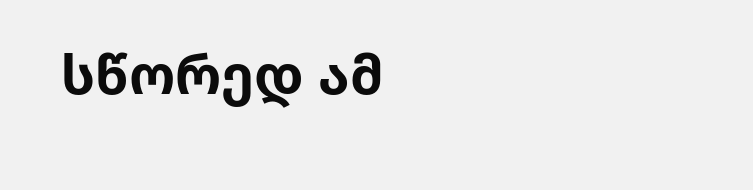სწორედ ამ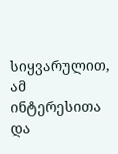სიყვარულით, ამ ინტერესითა და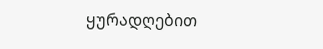ყურადღებით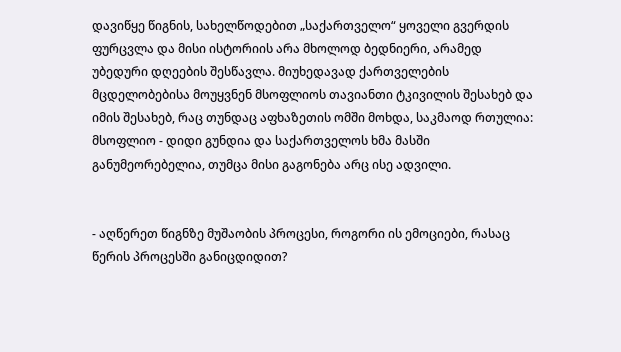დავიწყე წიგნის, სახელწოდებით „საქართველო“ ყოველი გვერდის ფურცვლა და მისი ისტორიის არა მხოლოდ ბედნიერი, არამედ უბედური დღეების შესწავლა. მიუხედავად ქართველების მცდელობებისა მოუყვნენ მსოფლიოს თავიანთი ტკივილის შესახებ და იმის შესახებ, რაც თუნდაც აფხაზეთის ომში მოხდა, საკმაოდ რთულია: მსოფლიო - დიდი გუნდია და საქართველოს ხმა მასში განუმეორებელია, თუმცა მისი გაგონება არც ისე ადვილი.


- აღწერეთ წიგნზე მუშაობის პროცესი, როგორი ის ემოციები, რასაც წერის პროცესში განიცდიდით?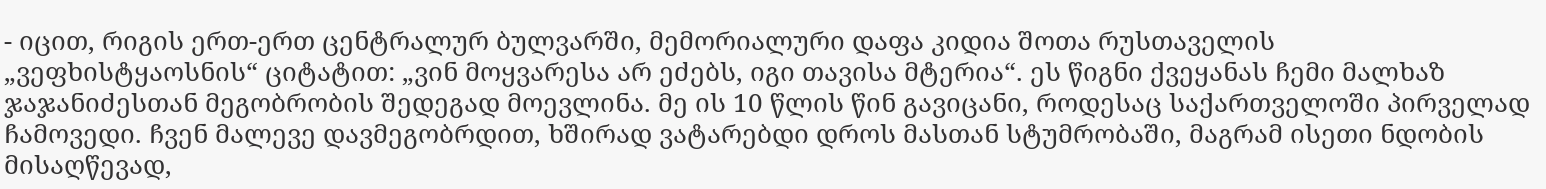- იცით, რიგის ერთ-ერთ ცენტრალურ ბულვარში, მემორიალური დაფა კიდია შოთა რუსთაველის „ვეფხისტყაოსნის“ ციტატით: „ვინ მოყვარესა არ ეძებს, იგი თავისა მტერია“. ეს წიგნი ქვეყანას ჩემი მალხაზ ჯაჯანიძესთან მეგობრობის შედეგად მოევლინა. მე ის 10 წლის წინ გავიცანი, როდესაც საქართველოში პირველად ჩამოვედი. ჩვენ მალევე დავმეგობრდით, ხშირად ვატარებდი დროს მასთან სტუმრობაში, მაგრამ ისეთი ნდობის მისაღწევად,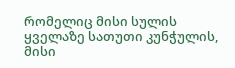რომელიც მისი სულის ყველაზე სათუთი კუნჭულის, მისი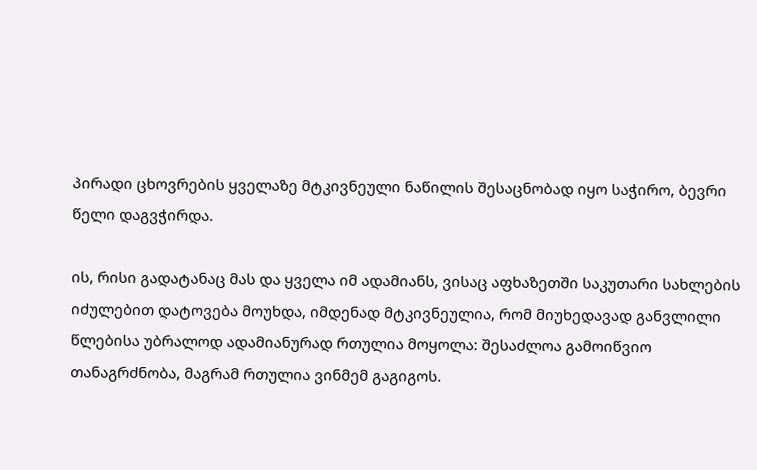პირადი ცხოვრების ყველაზე მტკივნეული ნაწილის შესაცნობად იყო საჭირო, ბევრი წელი დაგვჭირდა.

ის, რისი გადატანაც მას და ყველა იმ ადამიანს, ვისაც აფხაზეთში საკუთარი სახლების იძულებით დატოვება მოუხდა, იმდენად მტკივნეულია, რომ მიუხედავად განვლილი წლებისა უბრალოდ ადამიანურად რთულია მოყოლა: შესაძლოა გამოიწვიო თანაგრძნობა, მაგრამ რთულია ვინმემ გაგიგოს.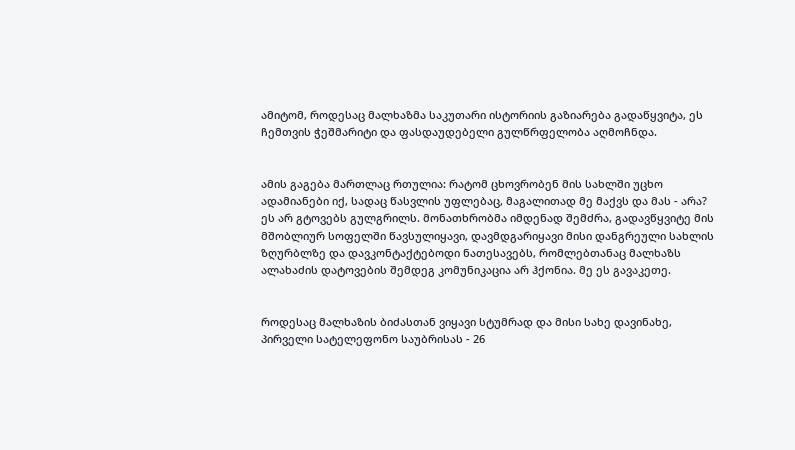ამიტომ, როდესაც მალხაზმა საკუთარი ისტორიის გაზიარება გადაწყვიტა, ეს ჩემთვის ჭეშმარიტი და ფასდაუდებელი გულწრფელობა აღმოჩნდა.


ამის გაგება მართლაც რთულია: რატომ ცხოვრობენ მის სახლში უცხო ადამიანები იქ, სადაც წასვლის უფლებაც, მაგალითად მე მაქვს და მას - არა? ეს არ გტოვებს გულგრილს. მონათხრობმა იმდენად შემძრა, გადავწყვიტე მის მშობლიურ სოფელში წავსულიყავი, დავმდგარიყავი მისი დანგრეული სახლის ზღურბლზე და დავკონტაქტებოდი ნათესავებს, რომლებთანაც მალხაზს ალახაძის დატოვების შემდეგ კომუნიკაცია არ ჰქონია. მე ეს გავაკეთე.


როდესაც მალხაზის ბიძასთან ვიყავი სტუმრად და მისი სახე დავინახე, პირველი სატელეფონო საუბრისას - 26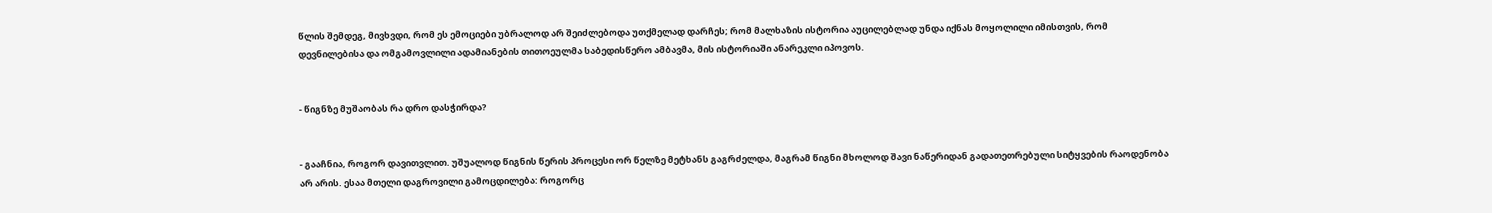წლის შემდეგ, მივხვდი, რომ ეს ემოციები უბრალოდ არ შეიძლებოდა უთქმელად დარჩეს; რომ მალხაზის ისტორია აუცილებლად უნდა იქნას მოყოლილი იმისთვის, რომ დევნილებისა და ომგამოვლილი ადამიანების თითოეულმა საბედისწერო ამბავმა, მის ისტორიაში ანარეკლი იპოვოს.


- წიგნზე მუშაობას რა დრო დასჭირდა?


- გააჩნია, როგორ დავითვლით. უშუალოდ წიგნის წერის პროცესი ორ წელზე მეტხანს გაგრძელდა, მაგრამ წიგნი მხოლოდ შავი ნაწერიდან გადათეთრებული სიტყვების რაოდენობა არ არის. ესაა მთელი დაგროვილი გამოცდილება: როგორც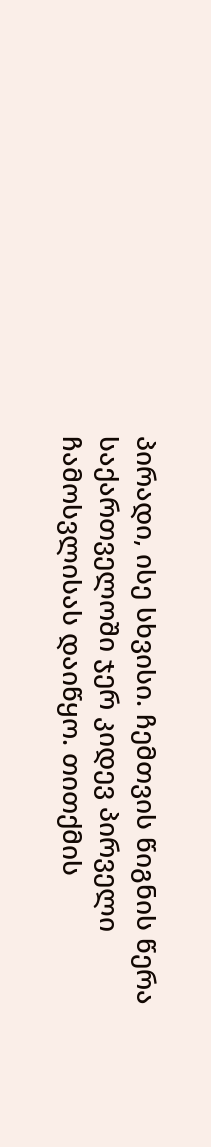პირადი, ისე სხვისი. ჩემთვის წიგნის წერა საქართველოში ჯერ კიდევ პირველი ჩამოსვლისას დაიწყო. თითქმის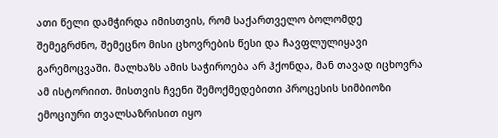ათი წელი დამჭირდა იმისთვის, რომ საქართველო ბოლომდე შემეგრძნო, შემეცნო მისი ცხოვრების წესი და ჩავფლულიყავი გარემოცვაში. მალხაზს ამის საჭიროება არ ჰქონდა, მან თავად იცხოვრა ამ ისტორიით. მისთვის ჩვენი შემოქმედებითი პროცესის სიმბიოზი ემოციური თვალსაზრისით იყო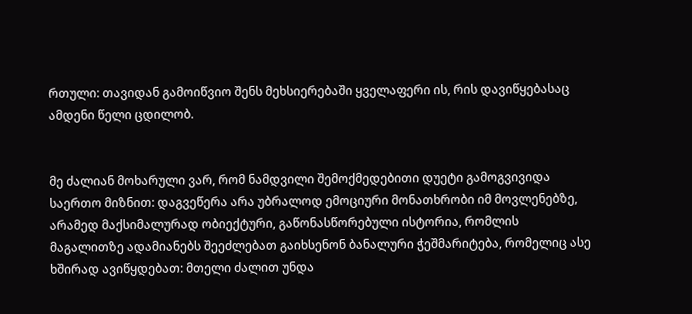რთული: თავიდან გამოიწვიო შენს მეხსიერებაში ყველაფერი ის, რის დავიწყებასაც ამდენი წელი ცდილობ.


მე ძალიან მოხარული ვარ, რომ ნამდვილი შემოქმედებითი დუეტი გამოგვივიდა საერთო მიზნით: დაგვეწერა არა უბრალოდ ემოციური მონათხრობი იმ მოვლენებზე, არამედ მაქსიმალურად ობიექტური, გაწონასწორებული ისტორია, რომლის მაგალითზე ადამიანებს შეეძლებათ გაიხსენონ ბანალური ჭეშმარიტება, რომელიც ასე ხშირად ავიწყდებათ: მთელი ძალით უნდა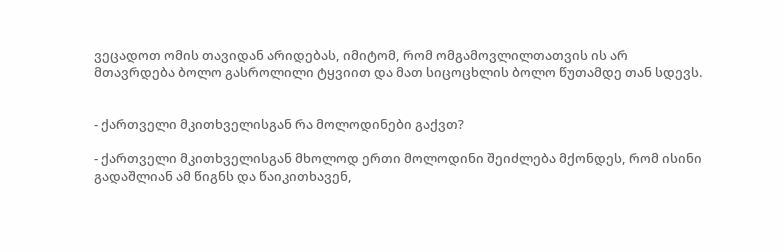ვეცადოთ ომის თავიდან არიდებას, იმიტომ, რომ ომგამოვლილთათვის ის არ მთავრდება ბოლო გასროლილი ტყვიით და მათ სიცოცხლის ბოლო წუთამდე თან სდევს.


- ქართველი მკითხველისგან რა მოლოდინები გაქვთ?

- ქართველი მკითხველისგან მხოლოდ ერთი მოლოდინი შეიძლება მქონდეს, რომ ისინი გადაშლიან ამ წიგნს და წაიკითხავენ,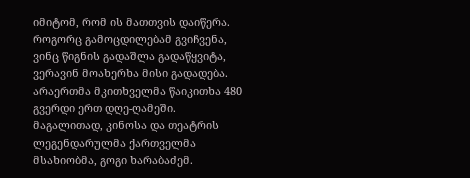იმიტომ, რომ ის მათთვის დაიწერა. როგორც გამოცდილებამ გვიჩვენა, ვინც წიგნის გადაშლა გადაწყვიტა, ვერავინ მოახერხა მისი გადადება. არაერთმა მკითხველმა წაიკითხა 480 გვერდი ერთ დღე-ღამეში. მაგალითად, კინოსა და თეატრის ლეგენდარულმა ქართველმა მსახიობმა, გოგი ხარაბაძემ.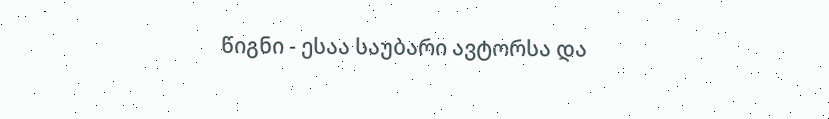წიგნი - ესაა საუბარი ავტორსა და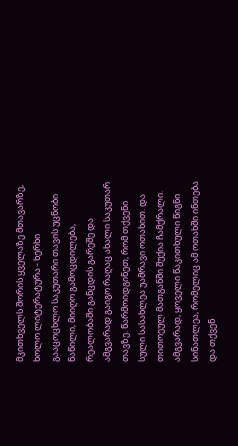მკითხველს შორის ყველაზე მთავარზე, ხოლო ლიტერატურა - ხერხი გააცოცხლო საკუთარი თავის უცნობი ნაწილი, მიიღო გამოცდილება, რეალობაში განცდის გარეშე და ამგვარად გაიგო რაღაც ახალი საკუთარ თავზე. წარმოიდგინეთ, რომ თქვენი სული სასახლეა უამრავი ოთახით. და თითოეულ მათგანში შუქია ჩამქრალი. ამგვარად, ყოველი წაკითხული წიგნი სინათლეა, რომელიც ამ ოთახში ინთება და თქვენ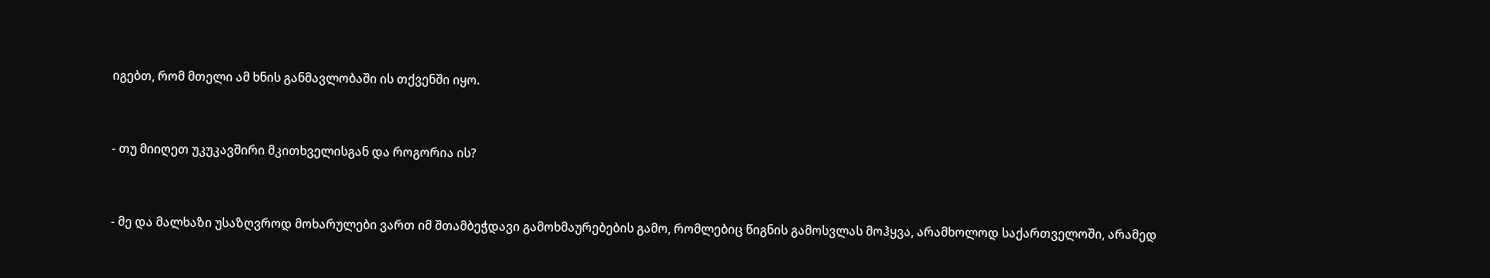იგებთ, რომ მთელი ამ ხნის განმავლობაში ის თქვენში იყო.


- თუ მიიღეთ უკუკავშირი მკითხველისგან და როგორია ის?


- მე და მალხაზი უსაზღვროდ მოხარულები ვართ იმ შთამბეჭდავი გამოხმაურებების გამო, რომლებიც წიგნის გამოსვლას მოჰყვა, არამხოლოდ საქართველოში, არამედ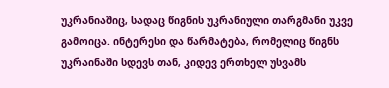უკრანიაშიც, სადაც წიგნის უკრანიული თარგმანი უკვე გამოიცა. ინტერესი და წარმატება, რომელიც წიგნს უკრაინაში სდევს თან, კიდევ ერთხელ უსვამს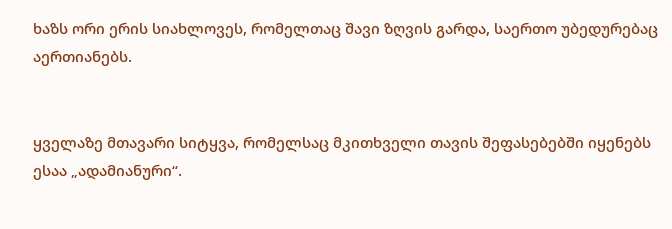ხაზს ორი ერის სიახლოვეს, რომელთაც შავი ზღვის გარდა, საერთო უბედურებაც აერთიანებს.


ყველაზე მთავარი სიტყვა, რომელსაც მკითხველი თავის შეფასებებში იყენებს ესაა „ადამიანური“.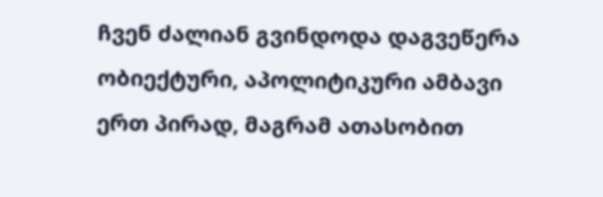ჩვენ ძალიან გვინდოდა დაგვეწერა ობიექტური, აპოლიტიკური ამბავი ერთ პირად, მაგრამ ათასობით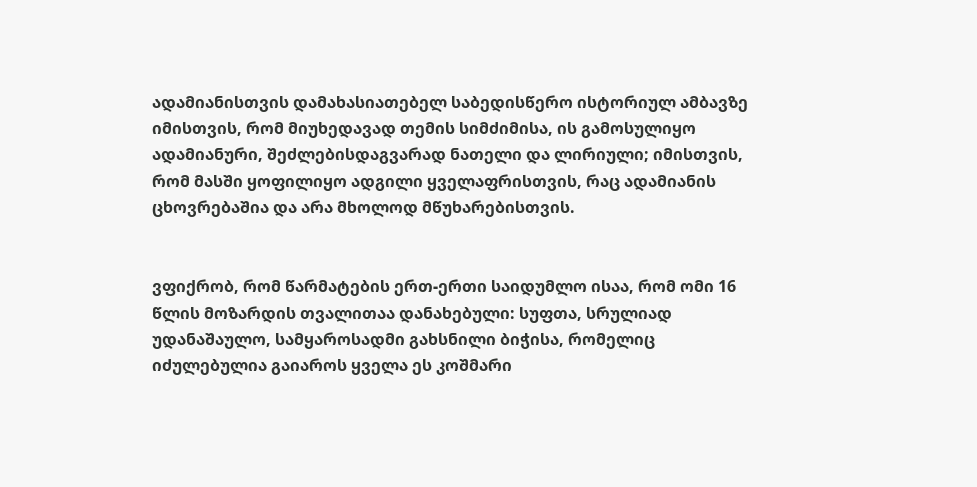ადამიანისთვის დამახასიათებელ საბედისწერო ისტორიულ ამბავზე იმისთვის, რომ მიუხედავად თემის სიმძიმისა, ის გამოსულიყო ადამიანური, შეძლებისდაგვარად ნათელი და ლირიული; იმისთვის, რომ მასში ყოფილიყო ადგილი ყველაფრისთვის, რაც ადამიანის ცხოვრებაშია და არა მხოლოდ მწუხარებისთვის.


ვფიქრობ, რომ წარმატების ერთ-ერთი საიდუმლო ისაა, რომ ომი 16 წლის მოზარდის თვალითაა დანახებული: სუფთა, სრულიად უდანაშაულო, სამყაროსადმი გახსნილი ბიჭისა, რომელიც იძულებულია გაიაროს ყველა ეს კოშმარი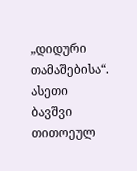„დიდური თამაშებისა“. ასეთი ბავშვი თითოეულ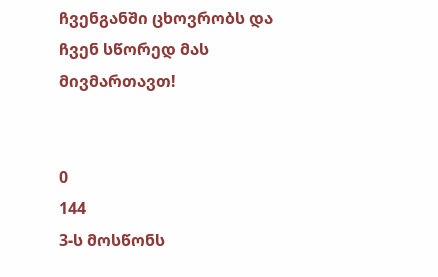ჩვენგანში ცხოვრობს და ჩვენ სწორედ მას მივმართავთ!


0
144
3-ს მოსწონს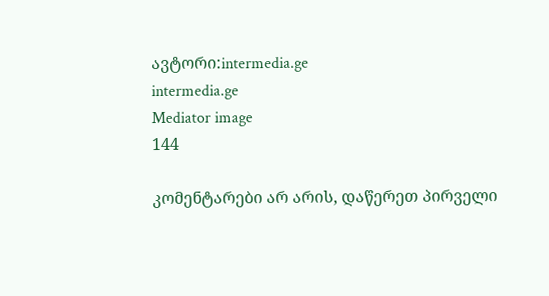ავტორი:intermedia.ge
intermedia.ge
Mediator image
144

კომენტარები არ არის, დაწერეთ პირველი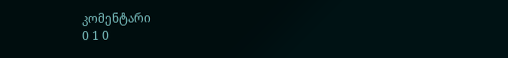კომენტარი
0 1 0